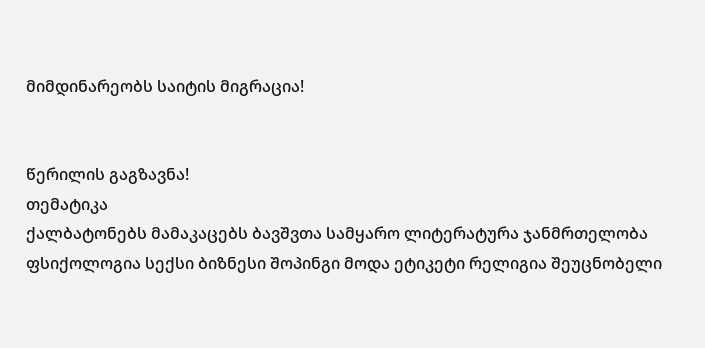მიმდინარეობს საიტის მიგრაცია!


წერილის გაგზავნა!
თემატიკა
ქალბატონებს მამაკაცებს ბავშვთა სამყარო ლიტერატურა ჯანმრთელობა ფსიქოლოგია სექსი ბიზნესი შოპინგი მოდა ეტიკეტი რელიგია შეუცნობელი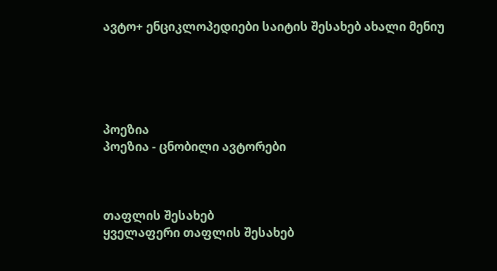ავტო+ ენციკლოპედიები საიტის შესახებ ახალი მენიუ





პოეზია
პოეზია - ცნობილი ავტორები



თაფლის შესახებ
ყველაფერი თაფლის შესახებ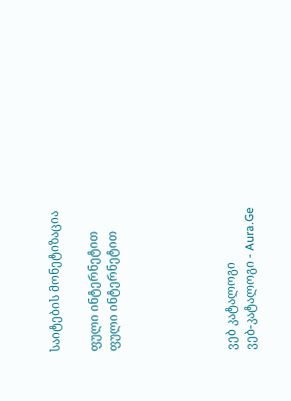საიტების მონეტიზაცია

ფული ინტერნეტით
ფული ინტერნეტით





ვებ კატალოგი
ვებ-კატალოგი - Aura.Ge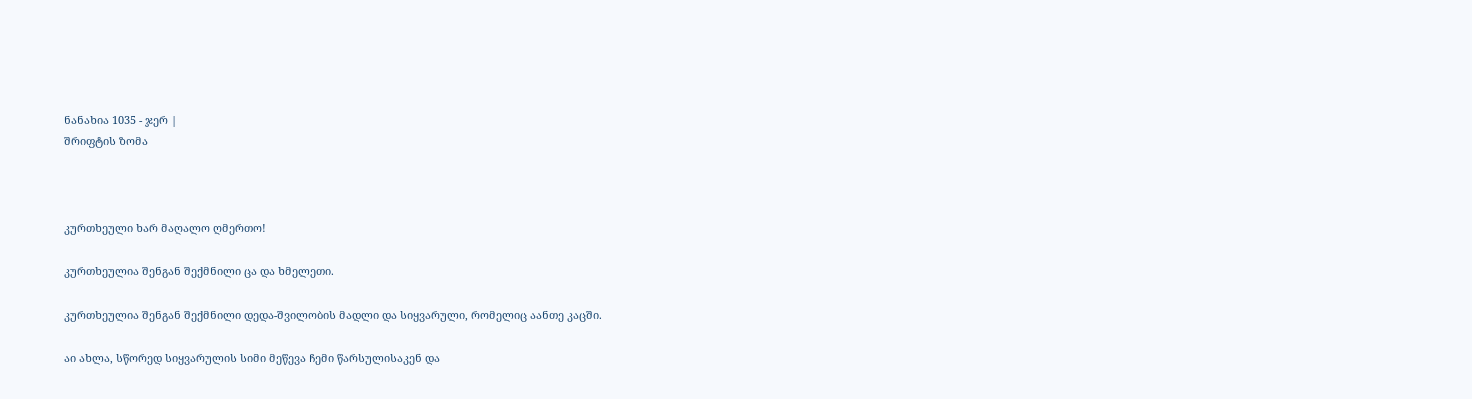ნანახია 1035 - ჯერ |
შრიფტის ზომა



კურთხეული ხარ მაღალო ღმერთო!

კურთხეულია შენგან შექმნილი ცა და ხმელეთი.

კურთხეულია შენგან შექმნილი დედა-შვილობის მადლი და სიყვარული, რომელიც აანთე კაცში.

აი ახლა, სწორედ სიყვარულის სიმი მეწევა ჩემი წარსულისაკენ და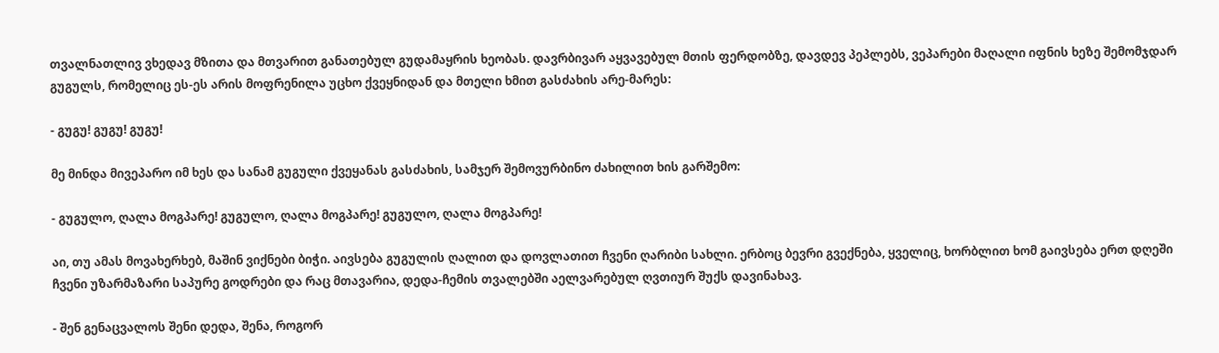თვალნათლივ ვხედავ მზითა და მთვარით განათებულ გუდამაყრის ხეობას. დავრბივარ აყვავებულ მთის ფერდობზე, დავდევ პეპლებს, ვეპარები მაღალი იფნის ხეზე შემომჯდარ გუგულს, რომელიც ეს-ეს არის მოფრენილა უცხო ქვეყნიდან და მთელი ხმით გასძახის არე-მარეს:

- გუგუ! გუგუ! გუგუ!

მე მინდა მივეპარო იმ ხეს და სანამ გუგული ქვეყანას გასძახის, სამჯერ შემოვურბინო ძახილით ხის გარშემო:

- გუგულო, ღალა მოგპარე! გუგულო, ღალა მოგპარე! გუგულო, ღალა მოგპარე!

აი, თუ ამას მოვახერხებ, მაშინ ვიქნები ბიჭი. აივსება გუგულის ღალით და დოვლათით ჩვენი ღარიბი სახლი. ერბოც ბევრი გვექნება, ყველიც, ხორბლით ხომ გაივსება ერთ დღეში ჩვენი უზარმაზარი საპურე გოდრები და რაც მთავარია, დედა-ჩემის თვალებში აელვარებულ ღვთიურ შუქს დავინახავ.

- შენ გენაცვალოს შენი დედა, შენა, როგორ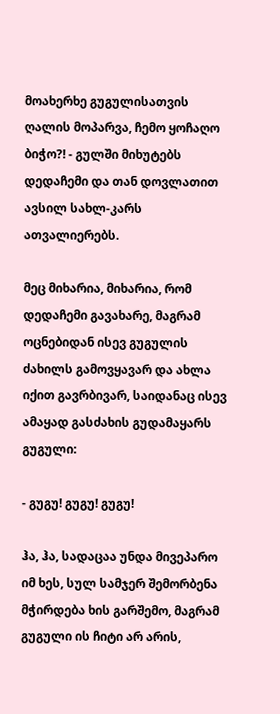მოახერხე გუგულისათვის ღალის მოპარვა, ჩემო ყოჩაღო ბიჭო?! - გულში მიხუტებს დედაჩემი და თან დოვლათით ავსილ სახლ-კარს ათვალიერებს.

მეც მიხარია, მიხარია, რომ დედაჩემი გავახარე, მაგრამ ოცნებიდან ისევ გუგულის ძახილს გამოვყავარ და ახლა იქით გავრბივარ, საიდანაც ისევ ამაყად გასძახის გუდამაყარს გუგული:

- გუგუ! გუგუ! გუგუ!

ჰა, ჰა, სადაცაა უნდა მივეპარო იმ ხეს, სულ სამჯერ შემორბენა მჭირდება ხის გარშემო, მაგრამ გუგული ის ჩიტი არ არის,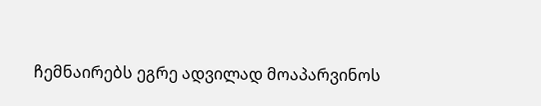ჩემნაირებს ეგრე ადვილად მოაპარვინოს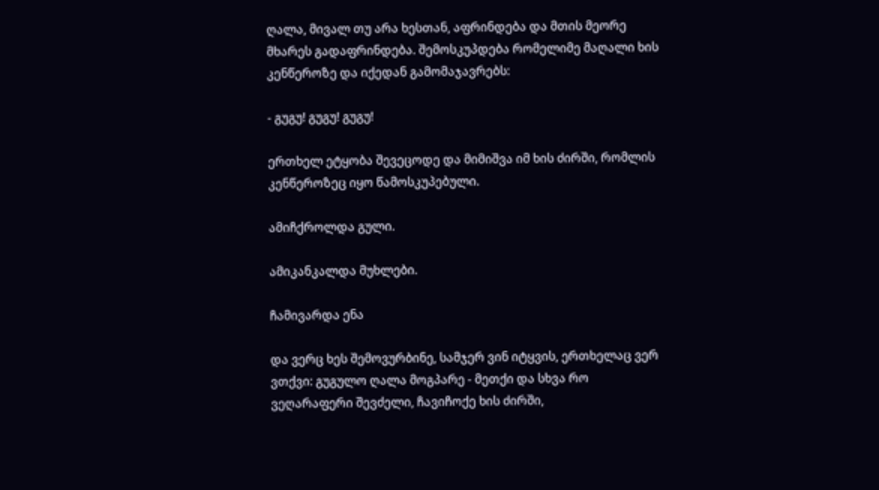ღალა, მივალ თუ არა ხესთან, აფრინდება და მთის მეორე მხარეს გადაფრინდება. შემოსკუპდება რომელიმე მაღალი ხის კენწეროზე და იქედან გამომაჯავრებს:

- გუგუ! გუგუ! გუგუ!

ერთხელ ეტყობა შევეცოდე და მიმიშვა იმ ხის ძირში, რომლის კენწეროზეც იყო წამოსკუპებული.

ამიჩქროლდა გული.

ამიკანკალდა მუხლები.

ჩამივარდა ენა

და ვერც ხეს შემოვურბინე, სამჯერ ვინ იტყვის, ერთხელაც ვერ ვთქვი: გუგულო ღალა მოგპარე - მეთქი და სხვა რო ვეღარაფერი შევძელი, ჩავიჩოქე ხის ძირში,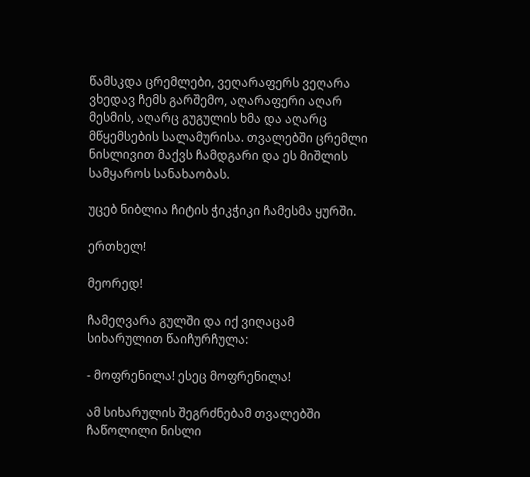წამსკდა ცრემლები, ვეღარაფერს ვეღარა ვხედავ ჩემს გარშემო, აღარაფერი აღარ მესმის, აღარც გუგულის ხმა და აღარც მწყემსების სალამურისა. თვალებში ცრემლი ნისლივით მაქვს ჩამდგარი და ეს მიშლის სამყაროს სანახაობას.

უცებ ნიბლია ჩიტის ჭიკჭიკი ჩამესმა ყურში.

ერთხელ!

მეორედ!

ჩამეღვარა გულში და იქ ვიღაცამ სიხარულით წაიჩურჩულა:

- მოფრენილა! ესეც მოფრენილა!

ამ სიხარულის შეგრძნებამ თვალებში ჩაწოლილი ნისლი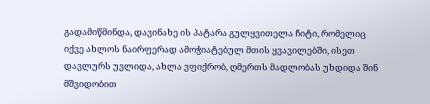გადამიწმინდა, დავინახე ის პატარა გულყვითელა ჩიტი, რომელიც იქვე ახლოს ნაირფერად ამოჭიატებულ მთის ყვავილებში, ისეთ დავლურს უვლიდა, ახლა ვფიქრობ, ღმერთს მადლობას უხდიდა შინ მშვიდობით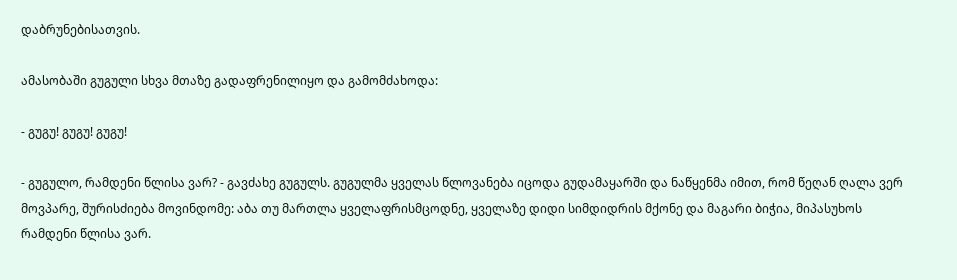დაბრუნებისათვის.

ამასობაში გუგული სხვა მთაზე გადაფრენილიყო და გამომძახოდა:

- გუგუ! გუგუ! გუგუ!

- გუგულო, რამდენი წლისა ვარ? - გავძახე გუგულს. გუგულმა ყველას წლოვანება იცოდა გუდამაყარში და ნაწყენმა იმით, რომ წეღან ღალა ვერ მოვპარე, შურისძიება მოვინდომე: აბა თუ მართლა ყველაფრისმცოდნე, ყველაზე დიდი სიმდიდრის მქონე და მაგარი ბიჭია, მიპასუხოს რამდენი წლისა ვარ.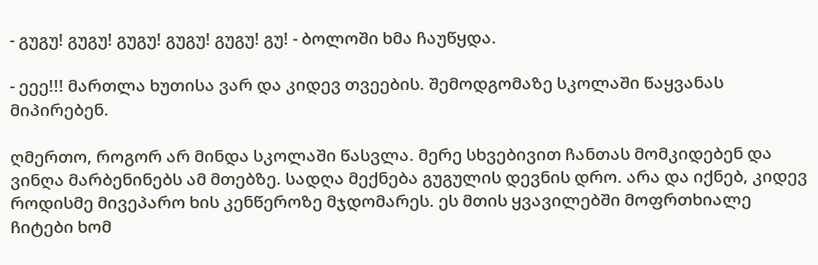- გუგუ! გუგუ! გუგუ! გუგუ! გუგუ! გუ! - ბოლოში ხმა ჩაუწყდა.

- ეეე!!! მართლა ხუთისა ვარ და კიდევ თვეების. შემოდგომაზე სკოლაში წაყვანას მიპირებენ.

ღმერთო, როგორ არ მინდა სკოლაში წასვლა. მერე სხვებივით ჩანთას მომკიდებენ და ვინღა მარბენინებს ამ მთებზე. სადღა მექნება გუგულის დევნის დრო. არა და იქნებ, კიდევ როდისმე მივეპარო ხის კენწეროზე მჯდომარეს. ეს მთის ყვავილებში მოფრთხიალე ჩიტები ხომ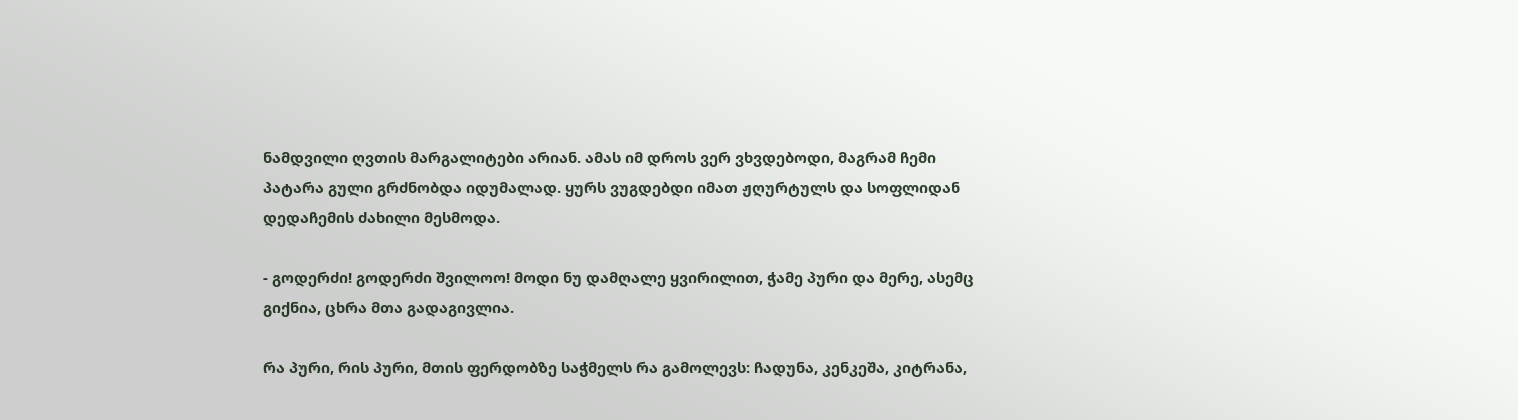ნამდვილი ღვთის მარგალიტები არიან. ამას იმ დროს ვერ ვხვდებოდი, მაგრამ ჩემი პატარა გული გრძნობდა იდუმალად. ყურს ვუგდებდი იმათ ჟღურტულს და სოფლიდან დედაჩემის ძახილი მესმოდა.

- გოდერძი! გოდერძი შვილოო! მოდი ნუ დამღალე ყვირილით, ჭამე პური და მერე, ასემც გიქნია, ცხრა მთა გადაგივლია.

რა პური, რის პური, მთის ფერდობზე საჭმელს რა გამოლევს: ჩადუნა, კენკეშა, კიტრანა,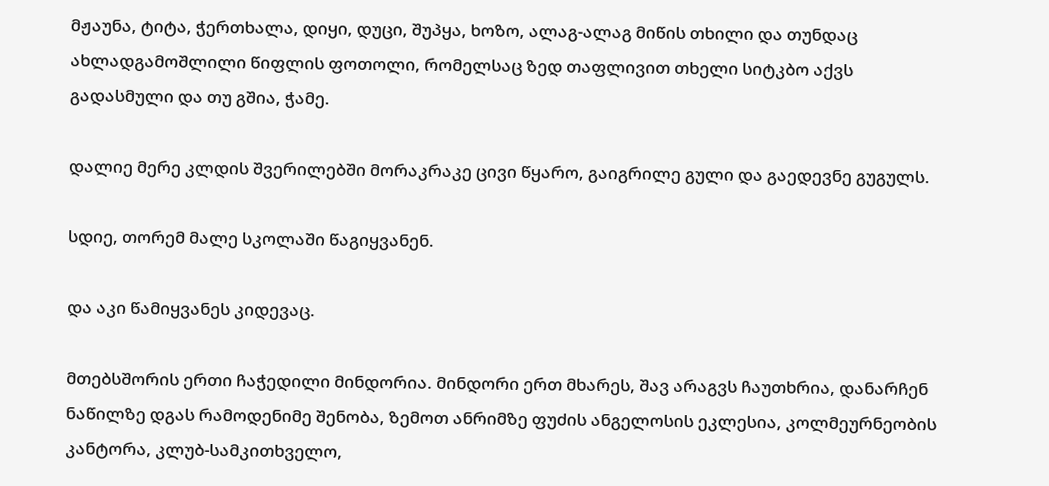მჟაუნა, ტიტა, ჭერთხალა, დიყი, დუცი, შუპყა, ხოზო, ალაგ-ალაგ მიწის თხილი და თუნდაც ახლადგამოშლილი წიფლის ფოთოლი, რომელსაც ზედ თაფლივით თხელი სიტკბო აქვს გადასმული და თუ გშია, ჭამე.

დალიე მერე კლდის შვერილებში მორაკრაკე ცივი წყარო, გაიგრილე გული და გაედევნე გუგულს.

სდიე, თორემ მალე სკოლაში წაგიყვანენ.

და აკი წამიყვანეს კიდევაც.

მთებსშორის ერთი ჩაჭედილი მინდორია. მინდორი ერთ მხარეს, შავ არაგვს ჩაუთხრია, დანარჩენ ნაწილზე დგას რამოდენიმე შენობა, ზემოთ ანრიმზე ფუძის ანგელოსის ეკლესია, კოლმეურნეობის კანტორა, კლუბ-სამკითხველო,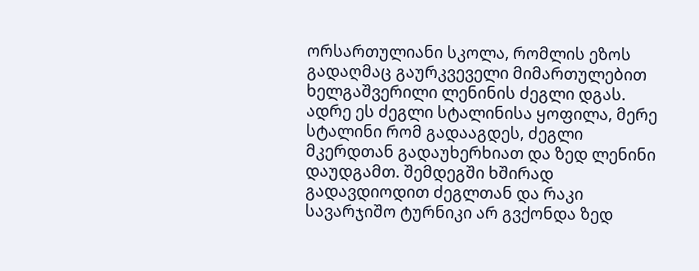ორსართულიანი სკოლა, რომლის ეზოს გადაღმაც გაურკვეველი მიმართულებით ხელგაშვერილი ლენინის ძეგლი დგას. ადრე ეს ძეგლი სტალინისა ყოფილა, მერე სტალინი რომ გადააგდეს, ძეგლი მკერდთან გადაუხერხიათ და ზედ ლენინი დაუდგამთ. შემდეგში ხშირად გადავდიოდით ძეგლთან და რაკი სავარჯიშო ტურნიკი არ გვქონდა ზედ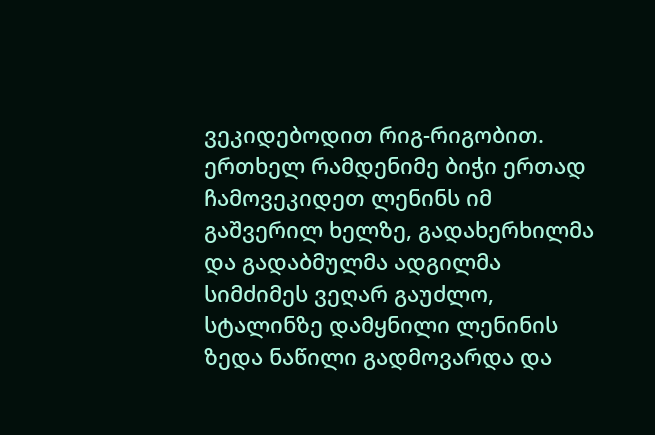ვეკიდებოდით რიგ-რიგობით. ერთხელ რამდენიმე ბიჭი ერთად ჩამოვეკიდეთ ლენინს იმ გაშვერილ ხელზე, გადახერხილმა და გადაბმულმა ადგილმა სიმძიმეს ვეღარ გაუძლო, სტალინზე დამყნილი ლენინის ზედა ნაწილი გადმოვარდა და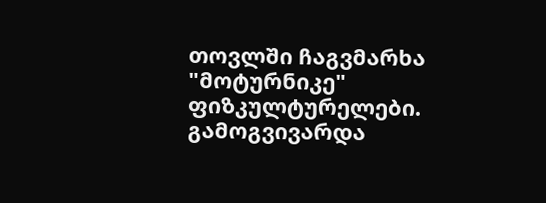თოვლში ჩაგვმარხა "მოტურნიკე" ფიზკულტურელები. გამოგვივარდა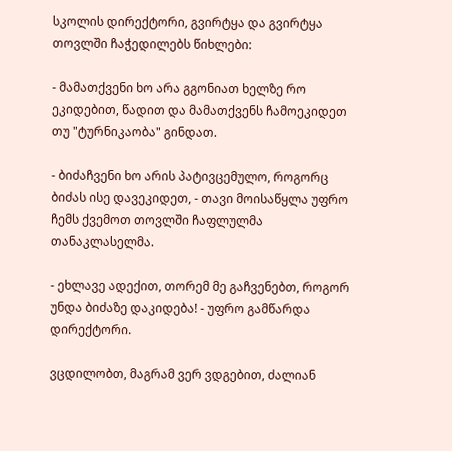სკოლის დირექტორი, გვირტყა და გვირტყა თოვლში ჩაჭედილებს წიხლები:

- მამათქვენი ხო არა გგონიათ ხელზე რო ეკიდებით, წადით და მამათქვენს ჩამოეკიდეთ თუ "ტურნიკაობა" გინდათ.

- ბიძაჩვენი ხო არის პატივცემულო, როგორც ბიძას ისე დავეკიდეთ, - თავი მოისაწყლა უფრო ჩემს ქვემოთ თოვლში ჩაფლულმა თანაკლასელმა.

- ეხლავე ადექით, თორემ მე გაჩვენებთ, როგორ უნდა ბიძაზე დაკიდება! - უფრო გამწარდა დირექტორი.

ვცდილობთ, მაგრამ ვერ ვდგებით, ძალიან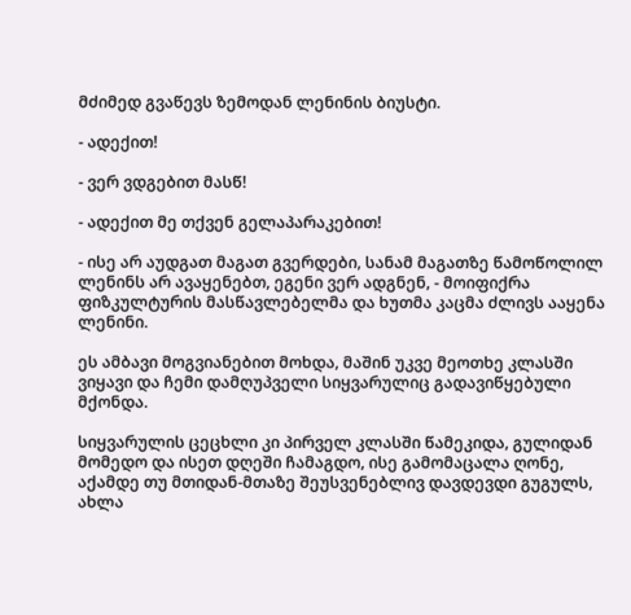მძიმედ გვაწევს ზემოდან ლენინის ბიუსტი.

- ადექით!

- ვერ ვდგებით მასწ!

- ადექით მე თქვენ გელაპარაკებით!

- ისე არ აუდგათ მაგათ გვერდები, სანამ მაგათზე წამოწოლილ ლენინს არ ავაყენებთ, ეგენი ვერ ადგნენ, - მოიფიქრა ფიზკულტურის მასწავლებელმა და ხუთმა კაცმა ძლივს ააყენა ლენინი.

ეს ამბავი მოგვიანებით მოხდა, მაშინ უკვე მეოთხე კლასში ვიყავი და ჩემი დამღუპველი სიყვარულიც გადავიწყებული მქონდა.

სიყვარულის ცეცხლი კი პირველ კლასში წამეკიდა, გულიდან მომედო და ისეთ დღეში ჩამაგდო, ისე გამომაცალა ღონე, აქამდე თუ მთიდან-მთაზე შეუსვენებლივ დავდევდი გუგულს, ახლა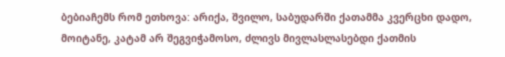ბებიაჩემს რომ ეთხოვა: არიქა, შვილო, საბუდარში ქათამმა კვერცხი დადო, მოიტანე, კატამ არ შეგვიჭამოსო, ძლივს მივლასლასებდი ქათმის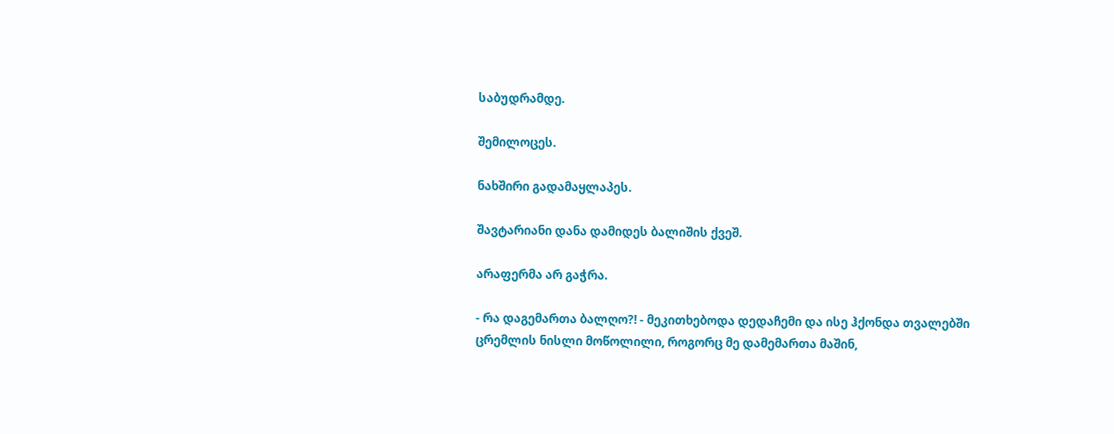საბუდრამდე.

შემილოცეს.

ნახშირი გადამაყლაპეს.

შავტარიანი დანა დამიდეს ბალიშის ქვეშ.

არაფერმა არ გაჭრა.

- რა დაგემართა ბალღო?! - მეკითხებოდა დედაჩემი და ისე ჰქონდა თვალებში ცრემლის ნისლი მოწოლილი, როგორც მე დამემართა მაშინ,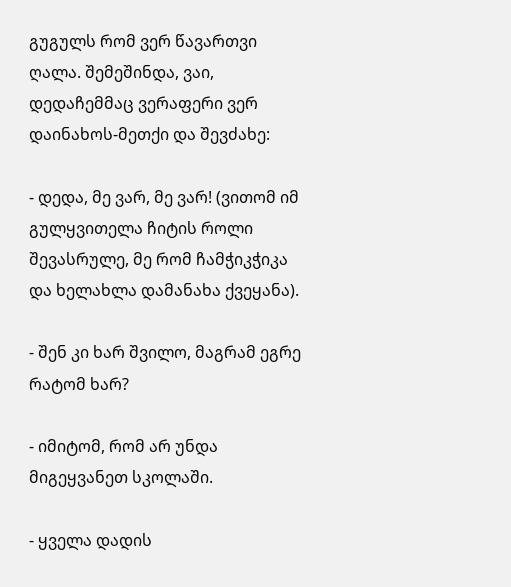გუგულს რომ ვერ წავართვი ღალა. შემეშინდა, ვაი, დედაჩემმაც ვერაფერი ვერ დაინახოს-მეთქი და შევძახე:

- დედა, მე ვარ, მე ვარ! (ვითომ იმ გულყვითელა ჩიტის როლი შევასრულე, მე რომ ჩამჭიკჭიკა და ხელახლა დამანახა ქვეყანა).

- შენ კი ხარ შვილო, მაგრამ ეგრე რატომ ხარ?

- იმიტომ, რომ არ უნდა მიგეყვანეთ სკოლაში.

- ყველა დადის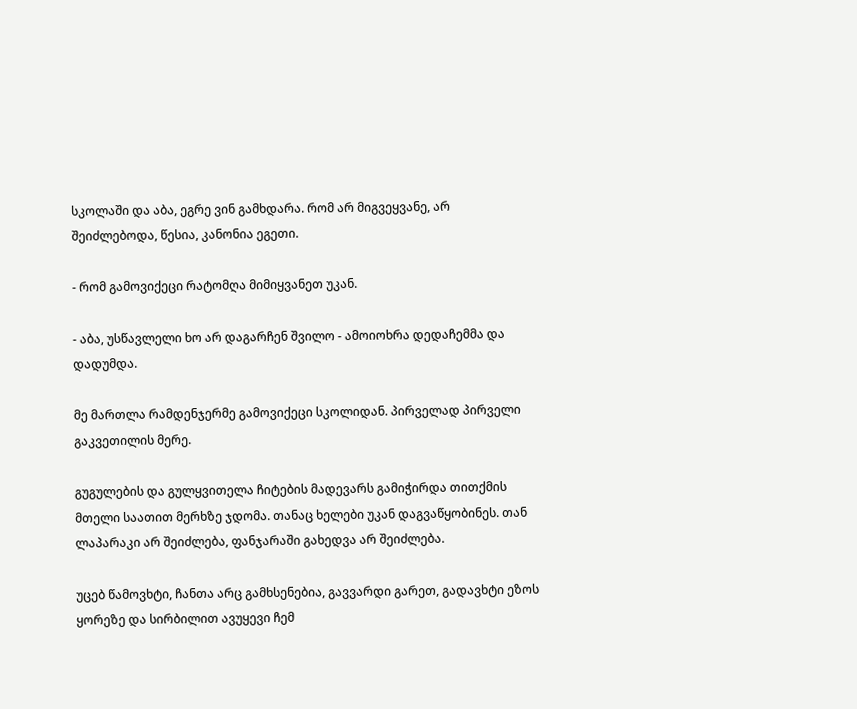სკოლაში და აბა, ეგრე ვინ გამხდარა. რომ არ მიგვეყვანე, არ შეიძლებოდა, წესია, კანონია ეგეთი.

- რომ გამოვიქეცი რატომღა მიმიყვანეთ უკან.

- აბა, უსწავლელი ხო არ დაგარჩენ შვილო - ამოიოხრა დედაჩემმა და დადუმდა.

მე მართლა რამდენჯერმე გამოვიქეცი სკოლიდან. პირველად პირველი გაკვეთილის მერე.

გუგულების და გულყვითელა ჩიტების მადევარს გამიჭირდა თითქმის მთელი საათით მერხზე ჯდომა. თანაც ხელები უკან დაგვაწყობინეს. თან ლაპარაკი არ შეიძლება, ფანჯარაში გახედვა არ შეიძლება.

უცებ წამოვხტი, ჩანთა არც გამხსენებია, გავვარდი გარეთ, გადავხტი ეზოს ყორეზე და სირბილით ავუყევი ჩემ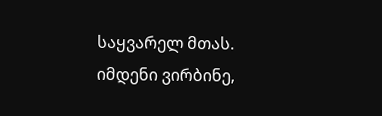საყვარელ მთას. იმდენი ვირბინე,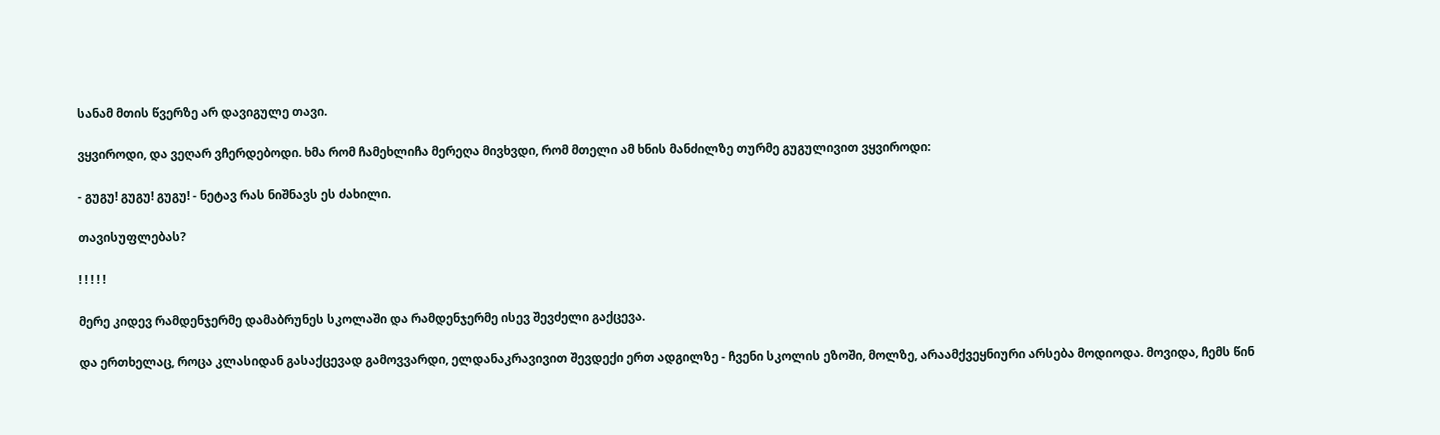სანამ მთის წვერზე არ დავიგულე თავი.

ვყვიროდი, და ვეღარ ვჩერდებოდი. ხმა რომ ჩამეხლიჩა მერეღა მივხვდი, რომ მთელი ამ ხნის მანძილზე თურმე გუგულივით ვყვიროდი:

- გუგუ! გუგუ! გუგუ! - ნეტავ რას ნიშნავს ეს ძახილი.

თავისუფლებას?

! ! ! ! !

მერე კიდევ რამდენჯერმე დამაბრუნეს სკოლაში და რამდენჯერმე ისევ შევძელი გაქცევა.

და ერთხელაც, როცა კლასიდან გასაქცევად გამოვვარდი, ელდანაკრავივით შევდექი ერთ ადგილზე - ჩვენი სკოლის ეზოში, მოლზე, არაამქვეყნიური არსება მოდიოდა. მოვიდა, ჩემს წინ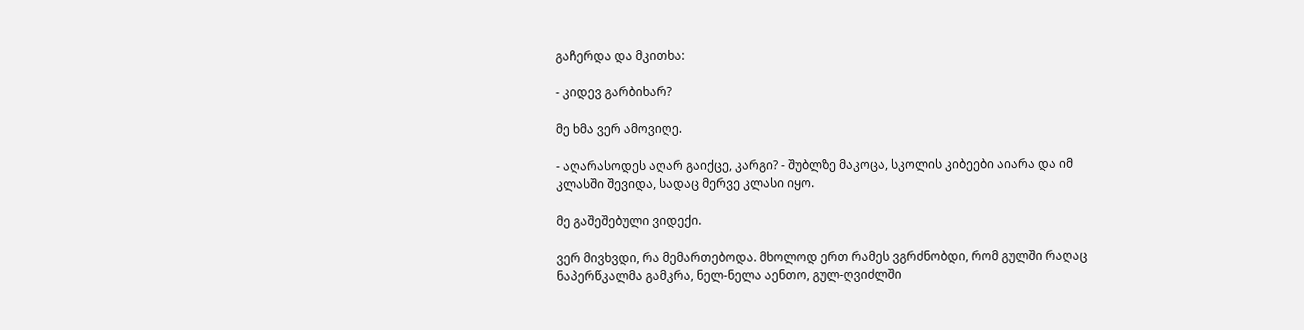გაჩერდა და მკითხა:

- კიდევ გარბიხარ?

მე ხმა ვერ ამოვიღე.

- აღარასოდეს აღარ გაიქცე, კარგი? - შუბლზე მაკოცა, სკოლის კიბეები აიარა და იმ კლასში შევიდა, სადაც მერვე კლასი იყო.

მე გაშეშებული ვიდექი.

ვერ მივხვდი, რა მემართებოდა. მხოლოდ ერთ რამეს ვგრძნობდი, რომ გულში რაღაც ნაპერწკალმა გამკრა, ნელ-ნელა აენთო, გულ-ღვიძლში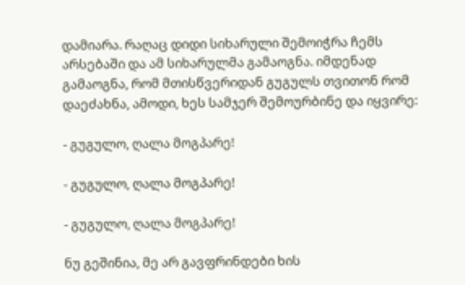დამიარა. რაღაც დიდი სიხარული შემოიჭრა ჩემს არსებაში და ამ სიხარულმა გამაოგნა. იმდენად გამაოგნა, რომ მთისწვერიდან გუგულს თვითონ რომ დაეძახნა, ამოდი, ხეს სამჯერ შემოურბინე და იყვირე:

- გუგულო, ღალა მოგპარე!

- გუგულო, ღალა მოგპარე!

- გუგულო, ღალა მოგპარე!

ნუ გეშინია, მე არ გავფრინდები ხის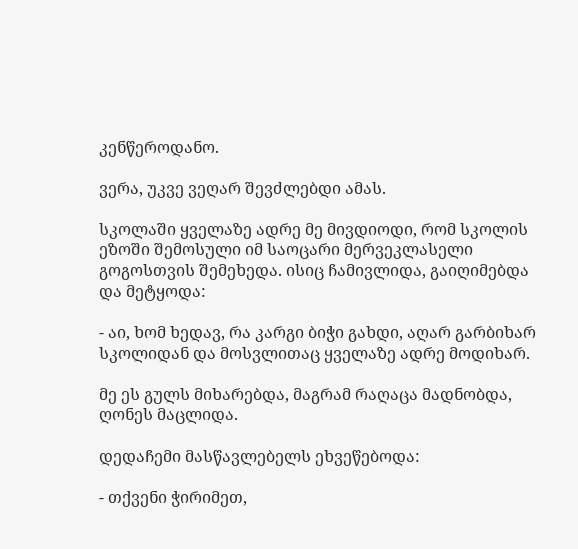კენწეროდანო.

ვერა, უკვე ვეღარ შევძლებდი ამას.

სკოლაში ყველაზე ადრე მე მივდიოდი, რომ სკოლის ეზოში შემოსული იმ საოცარი მერვეკლასელი გოგოსთვის შემეხედა. ისიც ჩამივლიდა, გაიღიმებდა და მეტყოდა:

- აი, ხომ ხედავ, რა კარგი ბიჭი გახდი, აღარ გარბიხარ სკოლიდან და მოსვლითაც ყველაზე ადრე მოდიხარ.

მე ეს გულს მიხარებდა, მაგრამ რაღაცა მადნობდა, ღონეს მაცლიდა.

დედაჩემი მასწავლებელს ეხვეწებოდა:

- თქვენი ჭირიმეთ,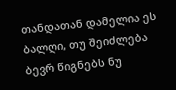თანდათან დამელია ეს ბალღი, თუ შეიძლება ბევრ წიგნებს ნუ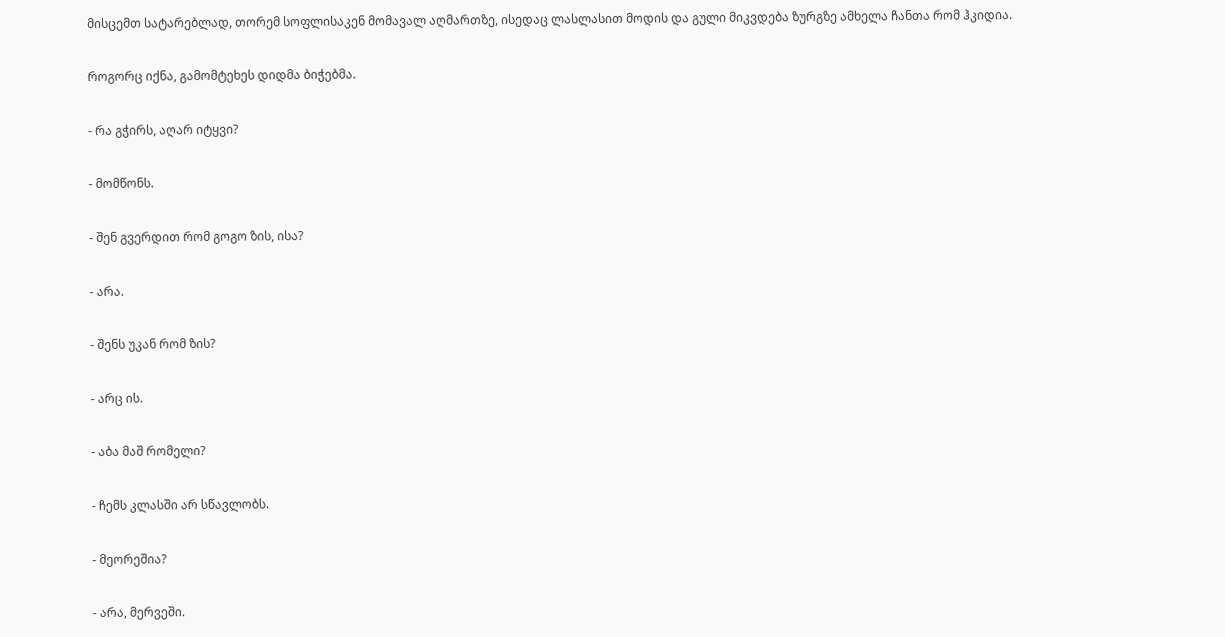მისცემთ სატარებლად, თორემ სოფლისაკენ მომავალ აღმართზე, ისედაც ლასლასით მოდის და გული მიკვდება ზურგზე ამხელა ჩანთა რომ ჰკიდია.

როგორც იქნა, გამომტეხეს დიდმა ბიჭებმა.

- რა გჭირს, აღარ იტყვი?

- მომწონს.

- შენ გვერდით რომ გოგო ზის, ისა?

- არა.

- შენს უკან რომ ზის?

- არც ის.

- აბა მაშ რომელი?

- ჩემს კლასში არ სწავლობს.

- მეორეშია?

- არა, მერვეში.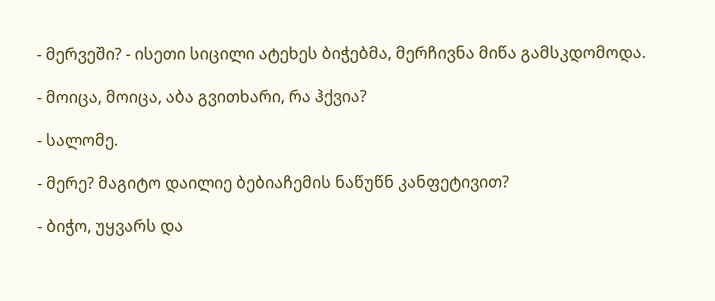- მერვეში? - ისეთი სიცილი ატეხეს ბიჭებმა, მერჩივნა მიწა გამსკდომოდა.

- მოიცა, მოიცა, აბა გვითხარი, რა ჰქვია?

- სალომე.

- მერე? მაგიტო დაილიე ბებიაჩემის ნაწუწნ კანფეტივით?

- ბიჭო, უყვარს და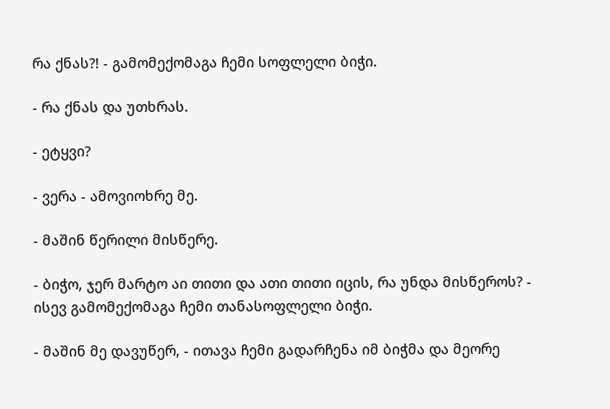რა ქნას?! - გამომექომაგა ჩემი სოფლელი ბიჭი.

- რა ქნას და უთხრას.

- ეტყვი?

- ვერა - ამოვიოხრე მე.

- მაშინ წერილი მისწერე.

- ბიჭო, ჯერ მარტო აი თითი და ათი თითი იცის, რა უნდა მისწეროს? - ისევ გამომექომაგა ჩემი თანასოფლელი ბიჭი.

- მაშინ მე დავუწერ, - ითავა ჩემი გადარჩენა იმ ბიჭმა და მეორე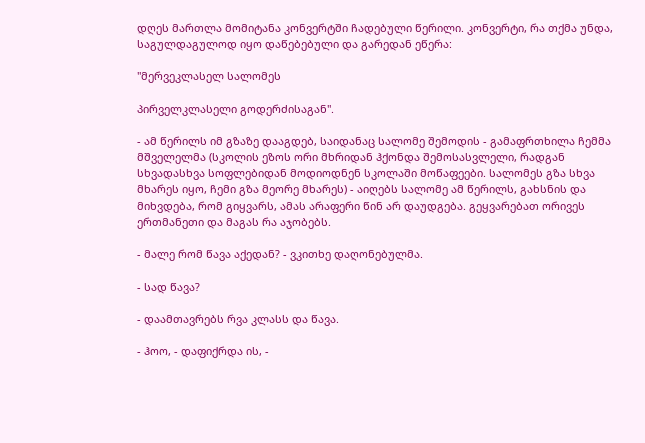დღეს მართლა მომიტანა კონვერტში ჩადებული წერილი. კონვერტი, რა თქმა უნდა, საგულდაგულოდ იყო დაწებებული და გარედან ეწერა:

"მერვეკლასელ სალომეს

პირველკლასელი გოდერძისაგან".

- ამ წერილს იმ გზაზე დააგდებ, საიდანაც სალომე შემოდის - გამაფრთხილა ჩემმა მშველელმა (სკოლის ეზოს ორი მხრიდან ჰქონდა შემოსასვლელი, რადგან სხვადასხვა სოფლებიდან მოდიოდნენ სკოლაში მოწაფეები. სალომეს გზა სხვა მხარეს იყო, ჩემი გზა მეორე მხარეს) - აიღებს სალომე ამ წერილს, გახსნის და მიხვდება, რომ გიყვარს, ამას არაფერი წინ არ დაუდგება. გეყვარებათ ორივეს ერთმანეთი და მაგას რა აჯობებს.

- მალე რომ წავა აქედან? - ვკითხე დაღონებულმა.

- სად წავა?

- დაამთავრებს რვა კლასს და წავა.

- ჰოო, - დაფიქრდა ის, -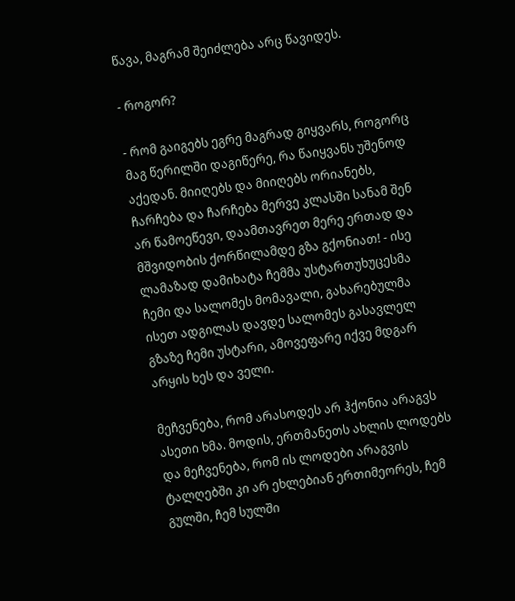წავა, მაგრამ შეიძლება არც წავიდეს.

- როგორ?

- რომ გაიგებს ეგრე მაგრად გიყვარს, როგორც მაგ წერილში დაგიწერე, რა წაიყვანს უშენოდ აქედან. მიიღებს და მიიღებს ორიანებს, ჩარჩება და ჩარჩება მერვე კლასში სანამ შენ არ წამოეწევი, დაამთავრეთ მერე ერთად და მშვიდობის ქორწილამდე გზა გქონიათ! - ისე ლამაზად დამიხატა ჩემმა უსტართუხუცესმა ჩემი და სალომეს მომავალი, გახარებულმა ისეთ ადგილას დავდე სალომეს გასავლელ გზაზე ჩემი უსტარი, ამოვეფარე იქვე მდგარ არყის ხეს და ველი.

მეჩვენება, რომ არასოდეს არ ჰქონია არაგვს ასეთი ხმა. მოდის, ერთმანეთს ახლის ლოდებს და მეჩვენება, რომ ის ლოდები არაგვის ტალღებში კი არ ეხლებიან ერთიმეორეს, ჩემ გულში, ჩემ სულში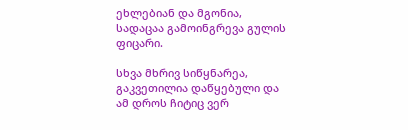ეხლებიან და მგონია, სადაცაა გამოინგრევა გულის ფიცარი.

სხვა მხრივ სიწყნარეა, გაკვეთილია დაწყებული და ამ დროს ჩიტიც ვერ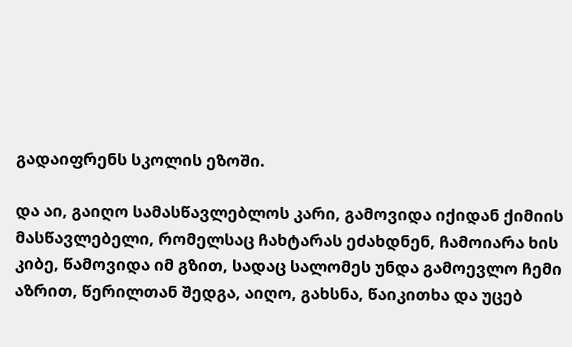გადაიფრენს სკოლის ეზოში.

და აი, გაიღო სამასწავლებლოს კარი, გამოვიდა იქიდან ქიმიის მასწავლებელი, რომელსაც ჩახტარას ეძახდნენ, ჩამოიარა ხის კიბე, წამოვიდა იმ გზით, სადაც სალომეს უნდა გამოევლო ჩემი აზრით, წერილთან შედგა, აიღო, გახსნა, წაიკითხა და უცებ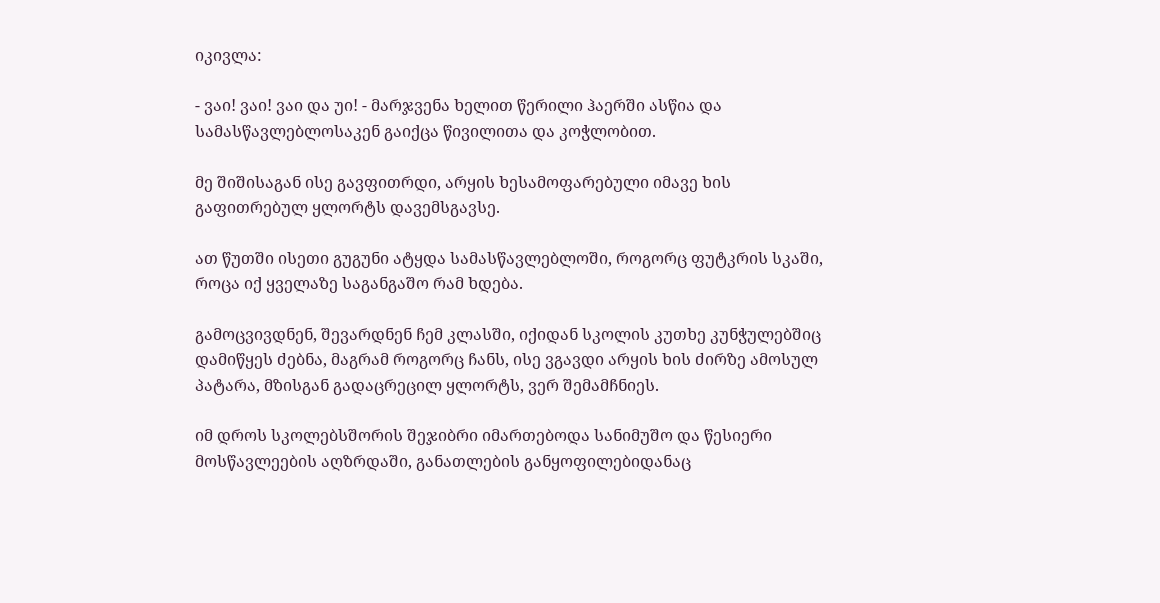იკივლა:

- ვაი! ვაი! ვაი და უი! - მარჯვენა ხელით წერილი ჰაერში ასწია და სამასწავლებლოსაკენ გაიქცა წივილითა და კოჭლობით.

მე შიშისაგან ისე გავფითრდი, არყის ხესამოფარებული იმავე ხის გაფითრებულ ყლორტს დავემსგავსე.

ათ წუთში ისეთი გუგუნი ატყდა სამასწავლებლოში, როგორც ფუტკრის სკაში, როცა იქ ყველაზე საგანგაშო რამ ხდება.

გამოცვივდნენ, შევარდნენ ჩემ კლასში, იქიდან სკოლის კუთხე კუნჭულებშიც დამიწყეს ძებნა, მაგრამ როგორც ჩანს, ისე ვგავდი არყის ხის ძირზე ამოსულ პატარა, მზისგან გადაცრეცილ ყლორტს, ვერ შემამჩნიეს.

იმ დროს სკოლებსშორის შეჯიბრი იმართებოდა სანიმუშო და წესიერი მოსწავლეების აღზრდაში, განათლების განყოფილებიდანაც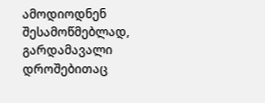ამოდიოდნენ შესამოწმებლად, გარდამავალი დროშებითაც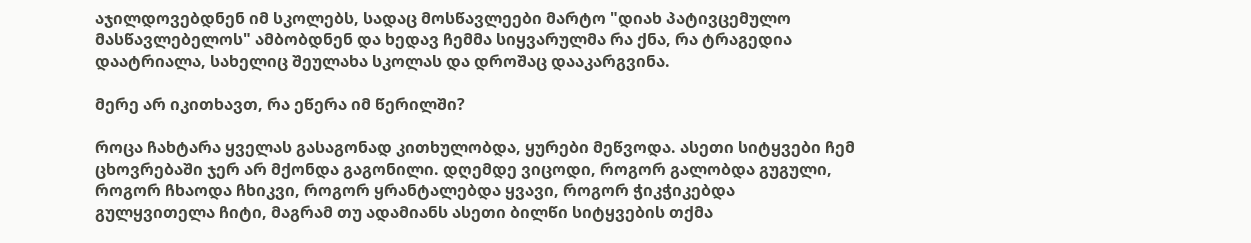აჯილდოვებდნენ იმ სკოლებს, სადაც მოსწავლეები მარტო "დიახ პატივცემულო მასწავლებელოს" ამბობდნენ და ხედავ ჩემმა სიყვარულმა რა ქნა, რა ტრაგედია დაატრიალა, სახელიც შეულახა სკოლას და დროშაც დააკარგვინა.

მერე არ იკითხავთ, რა ეწერა იმ წერილში?

როცა ჩახტარა ყველას გასაგონად კითხულობდა, ყურები მეწვოდა. ასეთი სიტყვები ჩემ ცხოვრებაში ჯერ არ მქონდა გაგონილი. დღემდე ვიცოდი, როგორ გალობდა გუგული, როგორ ჩხაოდა ჩხიკვი, როგორ ყრანტალებდა ყვავი, როგორ ჭიკჭიკებდა გულყვითელა ჩიტი, მაგრამ თუ ადამიანს ასეთი ბილწი სიტყვების თქმა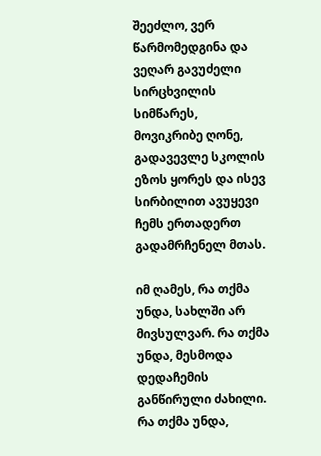შეეძლო, ვერ წარმომედგინა და ვეღარ გავუძელი სირცხვილის სიმწარეს, მოვიკრიბე ღონე, გადავევლე სკოლის ეზოს ყორეს და ისევ სირბილით ავუყევი ჩემს ერთადერთ გადამრჩენელ მთას.

იმ ღამეს, რა თქმა უნდა, სახლში არ მივსულვარ. რა თქმა უნდა, მესმოდა დედაჩემის განწირული ძახილი. რა თქმა უნდა,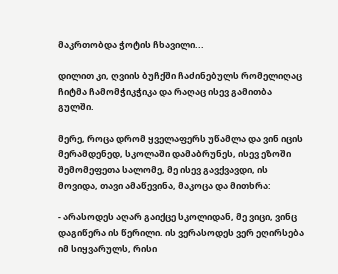მაკრთობდა ჭოტის ჩხავილი...

დილით კი, ღვიის ბუჩქში ჩაძინებულს რომელიღაც ჩიტმა ჩამომჭიკჭიკა და რაღაც ისევ გამითბა გულში.

მერე, როცა დრომ ყველაფერს უწამლა და ვინ იცის მერამდენედ, სკოლაში დამაბრუნეს, ისევ ეზოში შემომეფეთა სალომე, მე ისევ გავქვავდი, ის მოვიდა, თავი ამაწევინა, მაკოცა და მითხრა:

- არასოდეს აღარ გაიქცე სკოლიდან, მე ვიცი, ვინც დაგიწერა ის წერილი. ის ვერასოდეს ვერ ეღირსება იმ სიყვარულს, რისი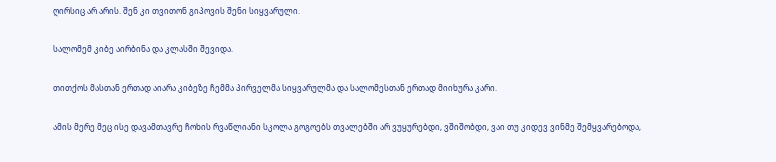ღირსიც არ არის. შენ კი თვითონ გიპოვის შენი სიყვარული.

სალომემ კიბე აირბინა და კლასში შევიდა.

თითქოს მასთან ერთად აიარა კიბეზე ჩემმა პირველმა სიყვარულმა და სალომესთან ერთად მიიხურა კარი.

ამის მერე მეც ისე დავამთავრე ჩოხის რვაწლიანი სკოლა გოგოებს თვალებში არ ვუყურებდი, ვშიშობდი, ვაი თუ კიდევ ვინმე შემყვარებოდა,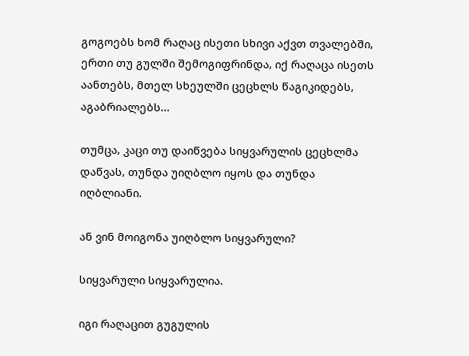გოგოებს ხომ რაღაც ისეთი სხივი აქვთ თვალებში, ერთი თუ გულში შემოგიფრინდა, იქ რაღაცა ისეთს აანთებს, მთელ სხეულში ცეცხლს წაგიკიდებს, აგაბრიალებს...

თუმცა, კაცი თუ დაიწვება სიყვარულის ცეცხლმა დაწვას, თუნდა უიღბლო იყოს და თუნდა იღბლიანი.

ან ვინ მოიგონა უიღბლო სიყვარული?

სიყვარული სიყვარულია.

იგი რაღაცით გუგულის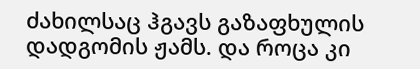ძახილსაც ჰგავს გაზაფხულის დადგომის ჟამს. და როცა კი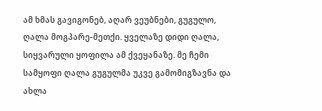ამ ხმას გავიგონებ, აღარ ვეუბნები, გუგულო, ღალა მოგპარე-მეთქი. ყველაზე დიდი ღალა, სიყვარული ყოფილა ამ ქვეყანაზე. მე ჩემი სამყოფი ღალა გუგულმა უკვე გამომიგზავნა და ახლა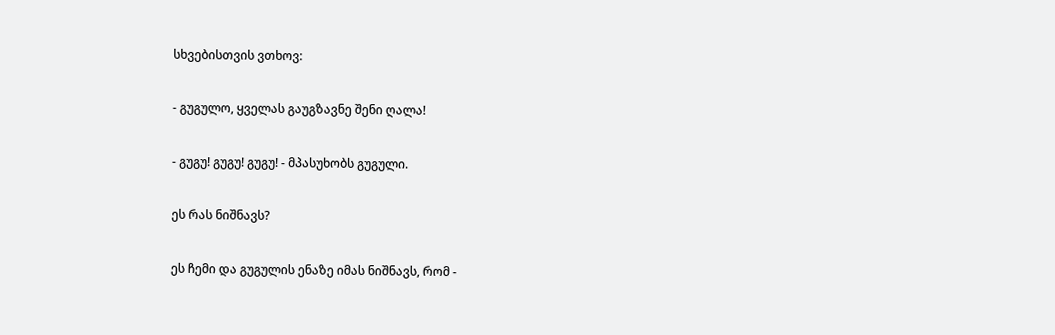სხვებისთვის ვთხოვ:

- გუგულო, ყველას გაუგზავნე შენი ღალა!

- გუგუ! გუგუ! გუგუ! - მპასუხობს გუგული.

ეს რას ნიშნავს?

ეს ჩემი და გუგულის ენაზე იმას ნიშნავს, რომ -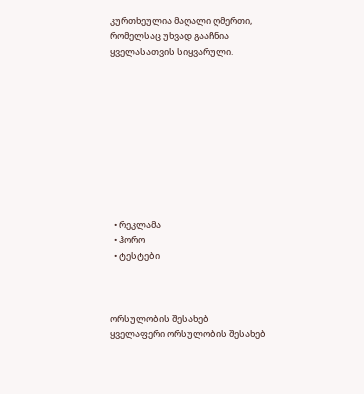კურთხეულია მაღალი ღმერთი, რომელსაც უხვად გააჩნია ყველასათვის სიყვარული.










  • რეკლამა
  • ჰორო
  • ტესტები



ორსულობის შესახებ
ყველაფერი ორსულობის შესახებ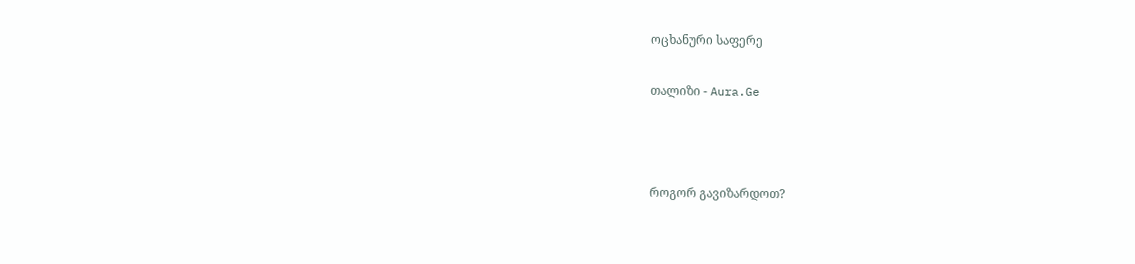ოცხანური საფერე

თალიზი - Aura.Ge



როგორ გავიზარდოთ?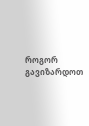როგორ გავიზარდოთ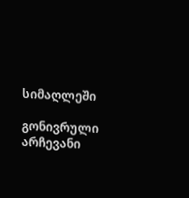სიმაღლეში

გონივრული არჩევანი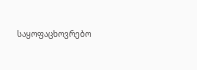საყოფაცხოვრებო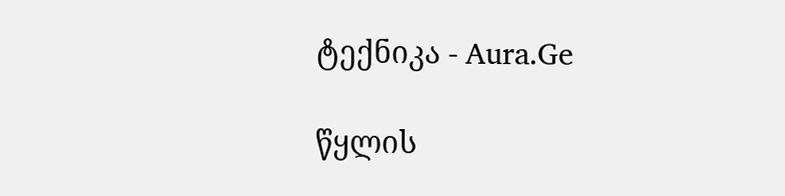ტექნიკა - Aura.Ge

წყლის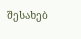შესახებ